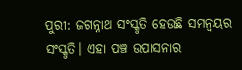ପୁରୀ: ଜଗନ୍ନାଥ ସଂସ୍କୃତି ହେଉଛି ସମନ୍ୱୟର ସଂସ୍କୃତି। ଏହା ପଞ୍ଚ ଉପାସନାର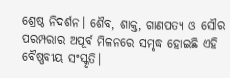ଶ୍ରେଷ୍ଠ ନିଦର୍ଶନ। ଶୈବ, ଶାକ୍ତ, ଗାଣପତ୍ୟ ଓ ସୌର ପରମ୍ପରାର ଅପୂର୍ବ ମିଳନରେ ସମୃଦ୍ଧ ହୋଇଛି ଏହି ବୈଷ୍ଣବୀୟ ସଂସ୍କୃତି।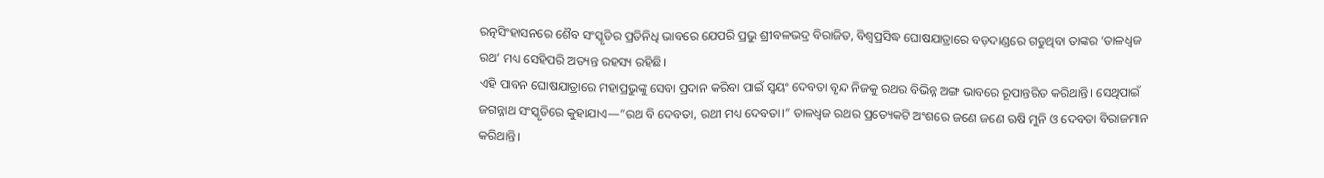ରତ୍ନସିଂହାସନରେ ଶୈବ ସଂସ୍କୃତିର ପ୍ରତିନିଧି ଭାବରେ ଯେପରି ପ୍ରଭୁ ଶ୍ରୀବଳଭଦ୍ର ବିରାଜିତ, ବିଶ୍ୱପ୍ରସିଦ୍ଧ ଘୋଷଯାତ୍ରାରେ ବଡ଼ଦାଣ୍ଡରେ ଗଡୁଥିବା ତାଙ୍କର ‘ତାଳଧ୍ଵଜ ରଥ’ ମଧ୍ୟ ସେହିପରି ଅତ୍ୟନ୍ତ ରହସ୍ୟ ରହିଛି।
ଏହି ପାବନ ଘୋଷଯାତ୍ରାରେ ମହାପ୍ରଭୁଙ୍କୁ ସେବା ପ୍ରଦାନ କରିବା ପାଇଁ ସ୍ୱୟଂ ଦେବତା ବୃନ୍ଦ ନିଜକୁ ରଥର ବିଭିନ୍ନ ଅଙ୍ଗ ଭାବରେ ରୂପାନ୍ତରିତ କରିଥାନ୍ତି। ସେଥିପାଇଁ ଜଗନ୍ନାଥ ସଂସ୍କୃତିରେ କୁହାଯାଏ—”ରଥ ବି ଦେବତା, ରଥୀ ମଧ୍ୟ ଦେବତା।” ତାଳଧ୍ଵଜ ରଥର ପ୍ରତ୍ୟେକଟି ଅଂଶରେ ଜଣେ ଜଣେ ଋଷି ମୁନି ଓ ଦେବତା ବିରାଜମାନ କରିଥାନ୍ତି।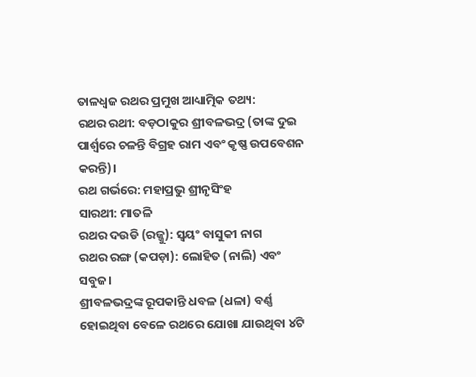ତାଳଧ୍ଵଜ ରଥର ପ୍ରମୁଖ ଆଧ୍ୟାତ୍ମିକ ତଥ୍ୟ:
ରଥର ରଥୀ: ବଡ଼ଠାକୁର ଶ୍ରୀବଳଭଦ୍ର (ତାଙ୍କ ଦୁଇ ପାର୍ଶ୍ଵରେ ଚଳନ୍ତି ବିଗ୍ରହ ରାମ ଏବଂ କୃଷ୍ଣ ଉପବେଶନ କରନ୍ତି)।
ରଥ ଗର୍ଭରେ: ମହାପ୍ରଭୁ ଶ୍ରୀନୃସିଂହ
ସାରଥୀ: ମାତଳି
ରଥର ଦଉଡି (ରଜ୍ଜୁ): ସ୍ୱୟଂ ବାସୁକୀ ନାଗ
ରଥର ରଙ୍ଗ (କପଡ଼ା): ଲୋହିତ (ନାଲି) ଏବଂ ସବୁଜ।
ଶ୍ରୀବଳଭଦ୍ରଙ୍କ ରୂପକାନ୍ତି ଧବଳ (ଧଳା) ବର୍ଣ୍ଣ ହୋଇଥିବା ବେଳେ ରଥରେ ଯୋଖା ଯାଉଥିବା ୪ଟି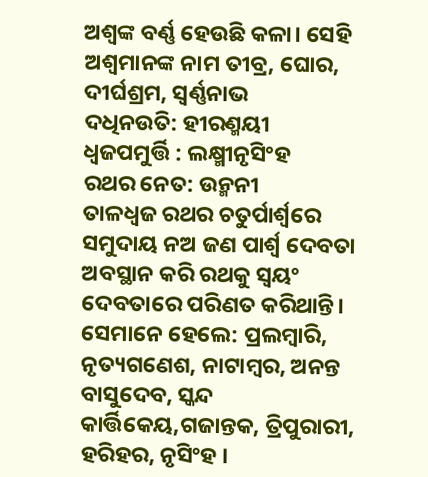ଅଶ୍ୱଙ୍କ ବର୍ଣ୍ଣ ହେଉଛି କଳା। ସେହି ଅଶ୍ୱମାନଙ୍କ ନାମ ତୀବ୍ର, ଘୋର, ଦୀର୍ଘଶ୍ରମ, ସ୍ବର୍ଣ୍ଣନାଭ
ଦଧିନଉତି: ହୀରଣ୍ମୟୀ
ଧ୍ୱଜପମୁର୍ତ୍ତି : ଲକ୍ଷ୍ମୀନୃସିଂହ
ରଥର ନେତ: ଉନ୍ମନୀ
ତାଳଧ୍ଵଜ ରଥର ଚତୁର୍ପାର୍ଶ୍ଵରେ ସମୁଦାୟ ନଅ ଜଣ ପାର୍ଶ୍ଵ ଦେବତା ଅବସ୍ଥାନ କରି ରଥକୁ ସ୍ୱୟଂ ଦେବତାରେ ପରିଣତ କରିଥାନ୍ତି। ସେମାନେ ହେଲେ: ପ୍ରଲମ୍ବାରି, ନୃତ୍ୟଗଣେଶ, ନାଟାମ୍ବର, ଅନନ୍ତ ବାସୁଦେବ, ସ୍କନ୍ଦ କାର୍ତ୍ତିକେୟ,ଗଜାନ୍ତକ, ତ୍ରିପୁରାରୀ, ହରିହର, ନୃସିଂହ ।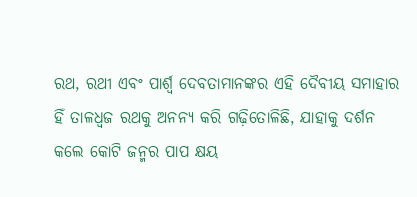ରଥ, ରଥୀ ଏବଂ ପାର୍ଶ୍ଵ ଦେବତାମାନଙ୍କର ଏହି ଦୈବୀୟ ସମାହାର ହିଁ ତାଳଧ୍ଵଜ ରଥକୁ ଅନନ୍ୟ କରି ଗଢ଼ିତୋଳିଛି, ଯାହାକୁ ଦର୍ଶନ କଲେ କୋଟି ଜନ୍ମର ପାପ କ୍ଷୟ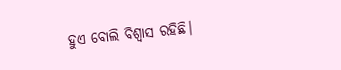ହୁଏ ବୋଲି ବିଶ୍ୱାସ ରହିଛି।